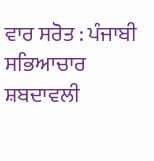ਵਾਰ ਸਰੋਤ : ਪੰਜਾਬੀ ਸਭਿਆਚਾਰ ਸ਼ਬਦਾਵਲੀ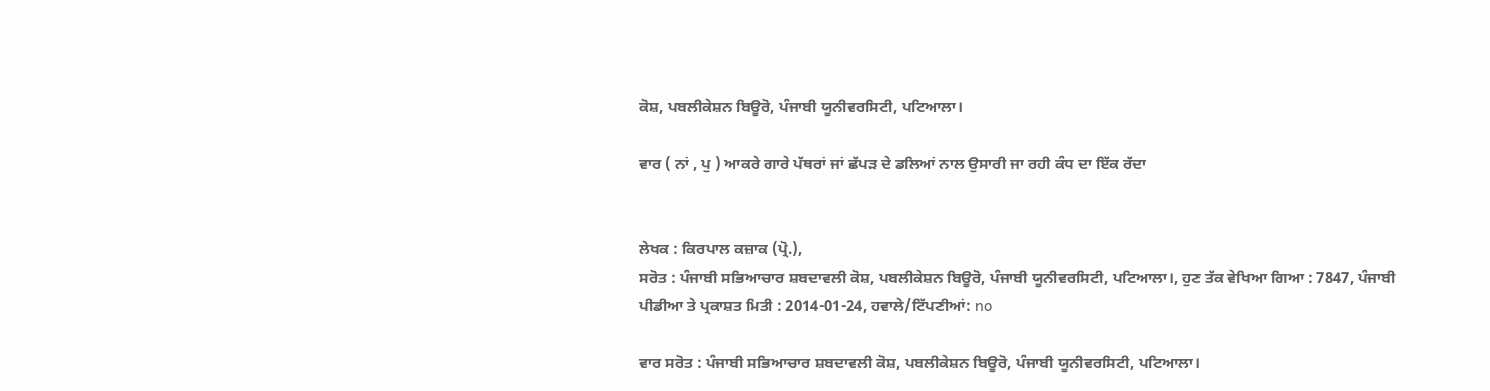ਕੋਸ਼, ਪਬਲੀਕੇਸ਼ਨ ਬਿਊਰੋ, ਪੰਜਾਬੀ ਯੂਨੀਵਰਸਿਟੀ, ਪਟਿਆਲਾ।

ਵਾਰ ( ਨਾਂ , ਪੁ ) ਆਕਰੇ ਗਾਰੇ ਪੱਥਰਾਂ ਜਾਂ ਛੱਪੜ ਦੇ ਡਲਿਆਂ ਨਾਲ ਉਸਾਰੀ ਜਾ ਰਹੀ ਕੰਧ ਦਾ ਇੱਕ ਰੱਦਾ


ਲੇਖਕ : ਕਿਰਪਾਲ ਕਜ਼ਾਕ (ਪ੍ਰੋ.),
ਸਰੋਤ : ਪੰਜਾਬੀ ਸਭਿਆਚਾਰ ਸ਼ਬਦਾਵਲੀ ਕੋਸ਼, ਪਬਲੀਕੇਸ਼ਨ ਬਿਊਰੋ, ਪੰਜਾਬੀ ਯੂਨੀਵਰਸਿਟੀ, ਪਟਿਆਲਾ।, ਹੁਣ ਤੱਕ ਵੇਖਿਆ ਗਿਆ : 7847, ਪੰਜਾਬੀ ਪੀਡੀਆ ਤੇ ਪ੍ਰਕਾਸ਼ਤ ਮਿਤੀ : 2014-01-24, ਹਵਾਲੇ/ਟਿੱਪਣੀਆਂ: no

ਵਾਰ ਸਰੋਤ : ਪੰਜਾਬੀ ਸਭਿਆਚਾਰ ਸ਼ਬਦਾਵਲੀ ਕੋਸ਼, ਪਬਲੀਕੇਸ਼ਨ ਬਿਊਰੋ, ਪੰਜਾਬੀ ਯੂਨੀਵਰਸਿਟੀ, ਪਟਿਆਲਾ।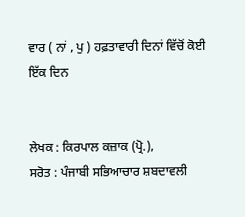ਵਾਰ ( ਨਾਂ , ਪੁ ) ਹਫ਼ਤਾਵਾਰੀ ਦਿਨਾਂ ਵਿੱਚੋਂ ਕੋਈ ਇੱਕ ਦਿਨ


ਲੇਖਕ : ਕਿਰਪਾਲ ਕਜ਼ਾਕ (ਪ੍ਰੋ.),
ਸਰੋਤ : ਪੰਜਾਬੀ ਸਭਿਆਚਾਰ ਸ਼ਬਦਾਵਲੀ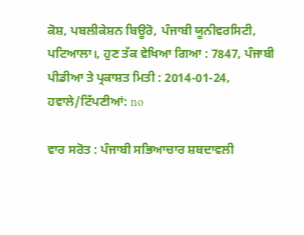ਕੋਸ਼, ਪਬਲੀਕੇਸ਼ਨ ਬਿਊਰੋ, ਪੰਜਾਬੀ ਯੂਨੀਵਰਸਿਟੀ, ਪਟਿਆਲਾ।, ਹੁਣ ਤੱਕ ਵੇਖਿਆ ਗਿਆ : 7847, ਪੰਜਾਬੀ ਪੀਡੀਆ ਤੇ ਪ੍ਰਕਾਸ਼ਤ ਮਿਤੀ : 2014-01-24, ਹਵਾਲੇ/ਟਿੱਪਣੀਆਂ: no

ਵਾਰ ਸਰੋਤ : ਪੰਜਾਬੀ ਸਭਿਆਚਾਰ ਸ਼ਬਦਾਵਲੀ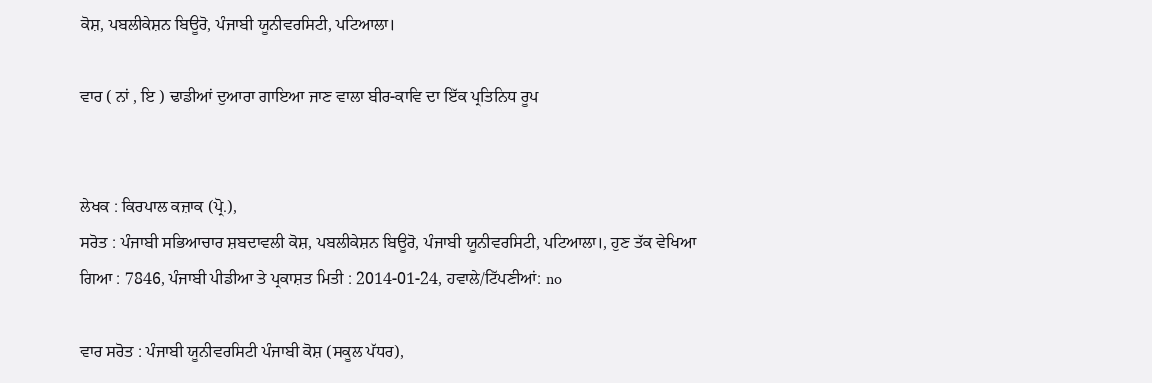ਕੋਸ਼, ਪਬਲੀਕੇਸ਼ਨ ਬਿਊਰੋ, ਪੰਜਾਬੀ ਯੂਨੀਵਰਸਿਟੀ, ਪਟਿਆਲਾ।

ਵਾਰ ( ਨਾਂ , ਇ ) ਢਾਡੀਆਂ ਦੁਆਰਾ ਗਾਇਆ ਜਾਣ ਵਾਲਾ ਬੀਰ-ਕਾਵਿ ਦਾ ਇੱਕ ਪ੍ਰਤਿਨਿਧ ਰੂਪ


ਲੇਖਕ : ਕਿਰਪਾਲ ਕਜ਼ਾਕ (ਪ੍ਰੋ.),
ਸਰੋਤ : ਪੰਜਾਬੀ ਸਭਿਆਚਾਰ ਸ਼ਬਦਾਵਲੀ ਕੋਸ਼, ਪਬਲੀਕੇਸ਼ਨ ਬਿਊਰੋ, ਪੰਜਾਬੀ ਯੂਨੀਵਰਸਿਟੀ, ਪਟਿਆਲਾ।, ਹੁਣ ਤੱਕ ਵੇਖਿਆ ਗਿਆ : 7846, ਪੰਜਾਬੀ ਪੀਡੀਆ ਤੇ ਪ੍ਰਕਾਸ਼ਤ ਮਿਤੀ : 2014-01-24, ਹਵਾਲੇ/ਟਿੱਪਣੀਆਂ: no

ਵਾਰ ਸਰੋਤ : ਪੰਜਾਬੀ ਯੂਨੀਵਰਸਿਟੀ ਪੰਜਾਬੀ ਕੋਸ਼ (ਸਕੂਲ ਪੱਧਰ),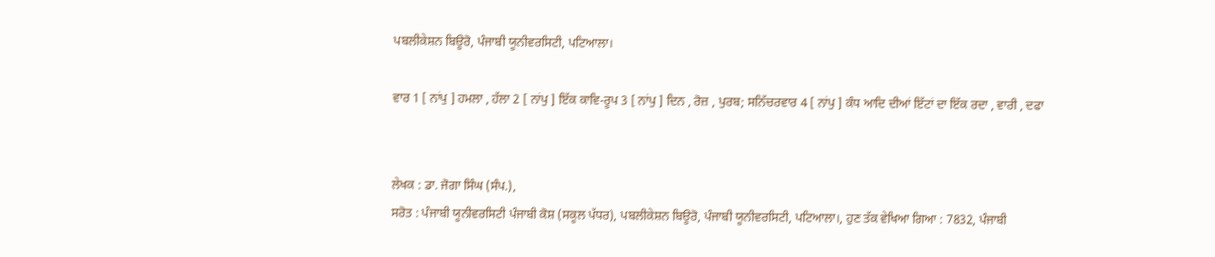ਪਬਲੀਕੇਸ਼ਨ ਬਿਊਰੋ, ਪੰਜਾਬੀ ਯੂਨੀਵਰਸਿਟੀ, ਪਟਿਆਲਾ।

ਵਾਰ 1 [ ਨਾਂਪੁ ] ਹਮਲਾ , ਹੱਲਾ 2 [ ਨਾਂਪੁ ] ਇੱਕ ਕਾਵਿ-ਰੂਪ 3 [ ਨਾਂਪੁ ] ਦਿਨ , ਰੋਜ਼ , ਪੁਰਬ; ਸਨਿੱਚਰਵਾਰ 4 [ ਨਾਂਪੁ ] ਕੰਧ ਆਦਿ ਦੀਆਂ ਇੱਟਾਂ ਦਾ ਇੱਕ ਰਦਾ , ਵਾਰੀ , ਦਫਾ


ਲੇਖਕ : ਡਾ. ਜੋਗਾ ਸਿੰਘ (ਸੰਪ.),
ਸਰੋਤ : ਪੰਜਾਬੀ ਯੂਨੀਵਰਸਿਟੀ ਪੰਜਾਬੀ ਕੋਸ਼ (ਸਕੂਲ ਪੱਧਰ), ਪਬਲੀਕੇਸ਼ਨ ਬਿਊਰੋ, ਪੰਜਾਬੀ ਯੂਨੀਵਰਸਿਟੀ, ਪਟਿਆਲਾ।, ਹੁਣ ਤੱਕ ਵੇਖਿਆ ਗਿਆ : 7832, ਪੰਜਾਬੀ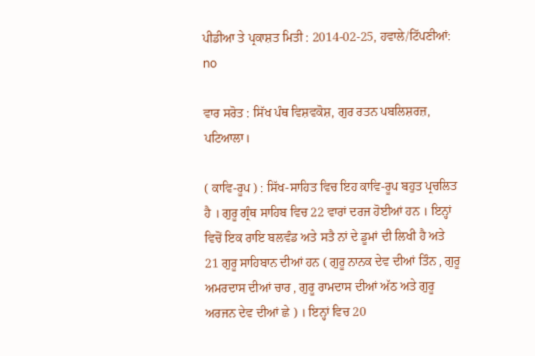ਪੀਡੀਆ ਤੇ ਪ੍ਰਕਾਸ਼ਤ ਮਿਤੀ : 2014-02-25, ਹਵਾਲੇ/ਟਿੱਪਣੀਆਂ: no

ਵਾਰ ਸਰੋਤ : ਸਿੱਖ ਪੰਥ ਵਿਸ਼ਵਕੋਸ਼, ਗੁਰ ਰਤਨ ਪਬਲਿਸ਼ਰਜ਼, ਪਟਿਆਲਾ।

( ਕਾਵਿ-ਰੂਪ ) : ਸਿੱਖ-ਸਾਹਿਤ ਵਿਚ ਇਹ ਕਾਵਿ-ਰੂਪ ਬਹੁਤ ਪ੍ਰਚਲਿਤ ਹੈ । ਗੁਰੂ ਗ੍ਰੰਥ ਸਾਹਿਬ ਵਿਚ 22 ਵਾਰਾਂ ਦਰਜ ਹੋਈਆਂ ਹਨ । ਇਨ੍ਹਾਂ ਵਿਚੋਂ ਇਕ ਰਾਇ ਬਲਵੰਡ ਅਤੇ ਸਤੈ ਨਾਂ ਦੇ ਡੂਮਾਂ ਦੀ ਲਿਖੀ ਹੈ ਅਤੇ 21 ਗੁਰੂ ਸਾਹਿਬਾਨ ਦੀਆਂ ਹਨ ( ਗੁਰੂ ਨਾਨਕ ਦੇਵ ਦੀਆਂ ਤਿੰਨ , ਗੁਰੂ ਅਮਰਦਾਸ ਦੀਆਂ ਚਾਰ , ਗੁਰੂ ਰਾਮਦਾਸ ਦੀਆਂ ਅੱਠ ਅਤੇ ਗੁਰੂ ਅਰਜਨ ਦੇਵ ਦੀਆਂ ਛੇ ) । ਇਨ੍ਹਾਂ ਵਿਚ 20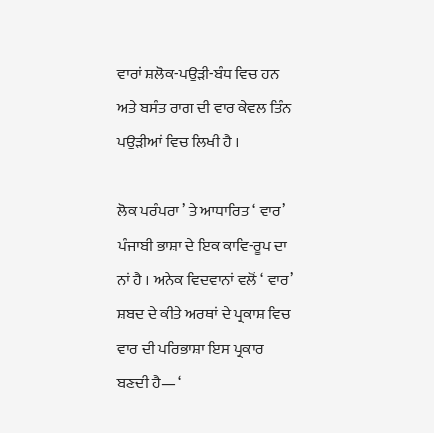ਵਾਰਾਂ ਸ਼ਲੋਕ-ਪਉੜੀ-ਬੰਧ ਵਿਚ ਹਨ ਅਤੇ ਬਸੰਤ ਰਾਗ ਦੀ ਵਾਰ ਕੇਵਲ ਤਿੰਨ ਪਉੜੀਆਂ ਵਿਚ ਲਿਖੀ ਹੈ ।

ਲੋਕ ਪਰੰਪਰਾ ’ ਤੇ ਆਧਾਰਿਤ ‘ ਵਾਰ’ ਪੰਜਾਬੀ ਭਾਸ਼ਾ ਦੇ ਇਕ ਕਾਵਿ-ਰੂਪ ਦਾ ਨਾਂ ਹੈ । ਅਨੇਕ ਵਿਦਵਾਨਾਂ ਵਲੋਂ ‘ ਵਾਰ’ ਸ਼ਬਦ ਦੇ ਕੀਤੇ ਅਰਥਾਂ ਦੇ ਪ੍ਰਕਾਸ਼ ਵਿਚ ਵਾਰ ਦੀ ਪਰਿਭਾਸ਼ਾ ਇਸ ਪ੍ਰਕਾਰ ਬਣਦੀ ਹੈ— ‘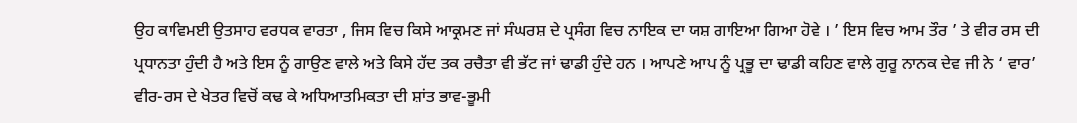ਉਹ ਕਾਵਿਮਈ ਉਤਸਾਹ ਵਰਧਕ ਵਾਰਤਾ , ਜਿਸ ਵਿਚ ਕਿਸੇ ਆਕ੍ਰਮਣ ਜਾਂ ਸੰਘਰਸ਼ ਦੇ ਪ੍ਰਸੰਗ ਵਿਚ ਨਾਇਕ ਦਾ ਯਸ਼ ਗਾਇਆ ਗਿਆ ਹੋਵੇ । ’ ਇਸ ਵਿਚ ਆਮ ਤੌਰ ’ ਤੇ ਵੀਰ ਰਸ ਦੀ ਪ੍ਰਧਾਨਤਾ ਹੁੰਦੀ ਹੈ ਅਤੇ ਇਸ ਨੂੰ ਗਾਉਣ ਵਾਲੇ ਅਤੇ ਕਿਸੇ ਹੱਦ ਤਕ ਰਚੈਤਾ ਵੀ ਭੱਟ ਜਾਂ ਢਾਡੀ ਹੁੰਦੇ ਹਨ । ਆਪਣੇ ਆਪ ਨੂੰ ਪ੍ਰਭੂ ਦਾ ਢਾਡੀ ਕਹਿਣ ਵਾਲੇ ਗੁਰੂ ਨਾਨਕ ਦੇਵ ਜੀ ਨੇ ‘ ਵਾਰ’ ਵੀਰ-ਰਸ ਦੇ ਖੇਤਰ ਵਿਚੋਂ ਕਢ ਕੇ ਅਧਿਆਤਮਿਕਤਾ ਦੀ ਸ਼ਾਂਤ ਭਾਵ-ਭੂਮੀ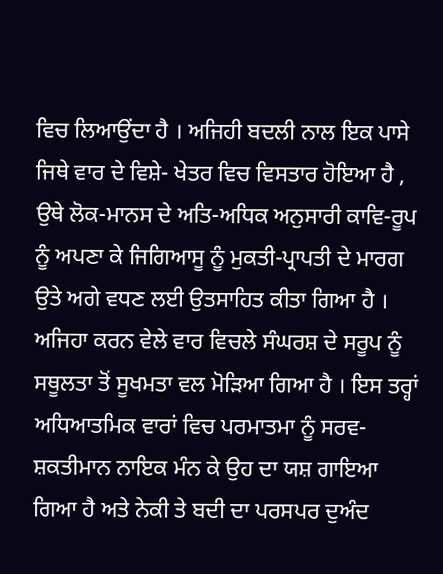ਵਿਚ ਲਿਆਉਂਦਾ ਹੈ । ਅਜਿਹੀ ਬਦਲੀ ਨਾਲ ਇਕ ਪਾਸੇ ਜਿਥੇ ਵਾਰ ਦੇ ਵਿਸ਼ੇ- ਖੇਤਰ ਵਿਚ ਵਿਸਤਾਰ ਹੋਇਆ ਹੈ , ਉਥੇ ਲੋਕ-ਮਾਨਸ ਦੇ ਅਤਿ-ਅਧਿਕ ਅਨੁਸਾਰੀ ਕਾਵਿ-ਰੂਪ ਨੂੰ ਅਪਣਾ ਕੇ ਜਿਗਿਆਸੂ ਨੂੰ ਮੁਕਤੀ-ਪ੍ਰਾਪਤੀ ਦੇ ਮਾਰਗ ਉਤੇ ਅਗੇ ਵਧਣ ਲਈ ਉਤਸਾਹਿਤ ਕੀਤਾ ਗਿਆ ਹੈ । ਅਜਿਹਾ ਕਰਨ ਵੇਲੇ ਵਾਰ ਵਿਚਲੇ ਸੰਘਰਸ਼ ਦੇ ਸਰੂਪ ਨੂੰ ਸਥੂਲਤਾ ਤੋਂ ਸੂਖਮਤਾ ਵਲ ਮੋੜਿਆ ਗਿਆ ਹੈ । ਇਸ ਤਰ੍ਹਾਂ ਅਧਿਆਤਮਿਕ ਵਾਰਾਂ ਵਿਚ ਪਰਮਾਤਮਾ ਨੂੰ ਸਰਵ-ਸ਼ਕਤੀਮਾਨ ਨਾਇਕ ਮੰਨ ਕੇ ਉਹ ਦਾ ਯਸ਼ ਗਾਇਆ ਗਿਆ ਹੈ ਅਤੇ ਨੇਕੀ ਤੇ ਬਦੀ ਦਾ ਪਰਸਪਰ ਦੁਅੰਦ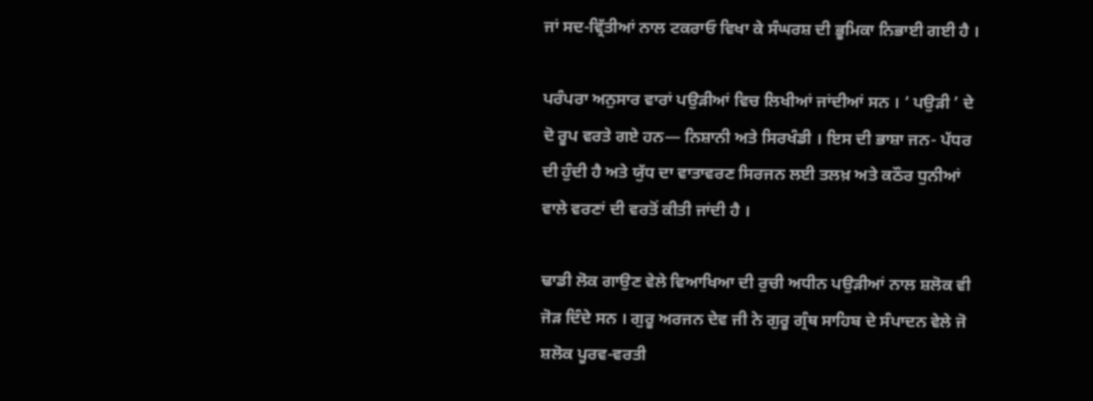ਜਾਂ ਸਦ-ਵ੍ਰਿੱਤੀਆਂ ਨਾਲ ਟਕਰਾਓ ਵਿਖਾ ਕੇ ਸੰਘਰਸ਼ ਦੀ ਭੂਮਿਕਾ ਨਿਭਾਈ ਗਈ ਹੈ ।

ਪਰੰਪਰਾ ਅਨੁਸਾਰ ਵਾਰਾਂ ਪਉੜੀਆਂ ਵਿਚ ਲਿਖੀਆਂ ਜਾਂਦੀਆਂ ਸਨ । ‘ ਪਉੜੀ ’ ਦੇ ਦੋ ਰੂਪ ਵਰਤੇ ਗਏ ਹਨ— ਨਿਸ਼ਾਨੀ ਅਤੇ ਸਿਰਖੰਡੀ । ਇਸ ਦੀ ਭਾਸ਼ਾ ਜਨ- ਪੱਧਰ ਦੀ ਹੁੰਦੀ ਹੈ ਅਤੇ ਯੁੱਧ ਦਾ ਵਾਤਾਵਰਣ ਸਿਰਜਨ ਲਈ ਤਲਖ਼ ਅਤੇ ਕਠੌਰ ਧੁਨੀਆਂ ਵਾਲੇ ਵਰਣਾਂ ਦੀ ਵਰਤੋਂ ਕੀਤੀ ਜਾਂਦੀ ਹੈ ।

ਢਾਡੀ ਲੋਕ ਗਾਉਣ ਵੇਲੇ ਵਿਆਖਿਆ ਦੀ ਰੁਚੀ ਅਧੀਨ ਪਉੜੀਆਂ ਨਾਲ ਸ਼ਲੋਕ ਵੀ ਜੋੜ ਦਿੰਦੇ ਸਨ । ਗੁਰੂ ਅਰਜਨ ਦੇਵ ਜੀ ਨੇ ਗੁਰੂ ਗ੍ਰੰਥ ਸਾਹਿਬ ਦੇ ਸੰਪਾਦਨ ਵੇਲੇ ਜੋ ਸ਼ਲੋਕ ਪੂਰਵ-ਵਰਤੀ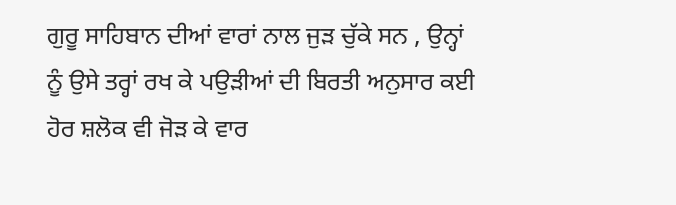ਗੁਰੂ ਸਾਹਿਬਾਨ ਦੀਆਂ ਵਾਰਾਂ ਨਾਲ ਜੁੜ ਚੁੱਕੇ ਸਨ , ਉਨ੍ਹਾਂ ਨੂੰ ਉਸੇ ਤਰ੍ਹਾਂ ਰਖ ਕੇ ਪਉੜੀਆਂ ਦੀ ਬਿਰਤੀ ਅਨੁਸਾਰ ਕਈ ਹੋਰ ਸ਼ਲੋਕ ਵੀ ਜੋੜ ਕੇ ਵਾਰ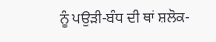ਨੂੰ ਪਉੜੀ-ਬੰਧ ਦੀ ਥਾਂ ਸ਼ਲੋਕ-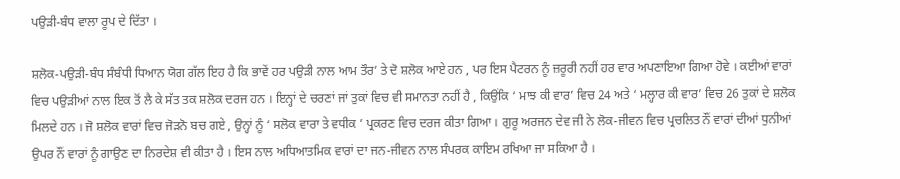ਪਉੜੀ-ਬੰਧ ਵਾਲਾ ਰੂਪ ਦੇ ਦਿੱਤਾ ।

ਸ਼ਲੋਕ-ਪਉੜੀ-ਬੰਧ ਸੰਬੰਧੀ ਧਿਆਨ ਯੋਗ ਗੱਲ ਇਹ ਹੈ ਕਿ ਭਾਵੇਂ ਹਰ ਪਉੜੀ ਨਾਲ ਆਮ ਤੌਰ’ ਤੇ ਦੋ ਸ਼ਲੋਕ ਆਏ ਹਨ , ਪਰ ਇਸ ਪੈਟਰਨ ਨੂੰ ਜ਼ਰੂਰੀ ਨਹੀਂ ਹਰ ਵਾਰ ਅਪਣਾਇਆ ਗਿਆ ਹੋਵੇ । ਕਈਆਂ ਵਾਰਾਂ ਵਿਚ ਪਉੜੀਆਂ ਨਾਲ ਇਕ ਤੋਂ ਲੈ ਕੇ ਸੱਤ ਤਕ ਸ਼ਲੋਕ ਦਰਜ ਹਨ । ਇਨ੍ਹਾਂ ਦੇ ਚਰਣਾਂ ਜਾਂ ਤੁਕਾਂ ਵਿਚ ਵੀ ਸਮਾਨਤਾ ਨਹੀਂ ਹੈ , ਕਿਉਂਕਿ ‘ ਮਾਝ ਕੀ ਵਾਰ’ ਵਿਚ 24 ਅਤੇ ‘ ਮਲ੍ਹਾਰ ਕੀ ਵਾਰ’ ਵਿਚ 26 ਤੁਕਾਂ ਦੇ ਸ਼ਲੋਕ ਮਿਲਦੇ ਹਨ । ਜੋ ਸ਼ਲੋਕ ਵਾਰਾਂ ਵਿਚ ਜੋੜਨੋ ਬਚ ਗਏ , ਉਨ੍ਹਾਂ ਨੂੰ ‘ ਸਲੋਕ ਵਾਰਾ ਤੇ ਵਧੀਕ ’ ਪ੍ਰਕਰਣ ਵਿਚ ਦਰਜ ਕੀਤਾ ਗਿਆ । ਗੁਰੂ ਅਰਜਨ ਦੇਵ ਜੀ ਨੇ ਲੋਕ-ਜੀਵਨ ਵਿਚ ਪ੍ਰਚਲਿਤ ਨੌਂ ਵਾਰਾਂ ਦੀਆਂ ਧੁਨੀਆਂ ਉਪਰ ਨੌਂ ਵਾਰਾਂ ਨੂੰ ਗਾਉਣ ਦਾ ਨਿਰਦੇਸ਼ ਵੀ ਕੀਤਾ ਹੈ । ਇਸ ਨਾਲ ਅਧਿਆਤਮਿਕ ਵਾਰਾਂ ਦਾ ਜਨ-ਜੀਵਨ ਨਾਲ ਸੰਪਰਕ ਕਾਇਮ ਰਖਿਆ ਜਾ ਸਕਿਆ ਹੈ ।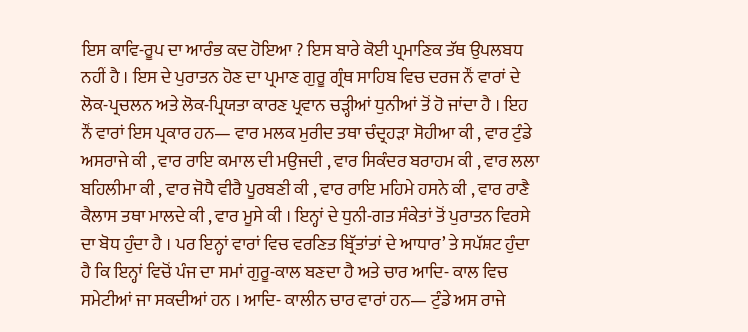ਇਸ ਕਾਵਿ-ਰੂਪ ਦਾ ਆਰੰਭ ਕਦ ਹੋਇਆ ? ਇਸ ਬਾਰੇ ਕੋਈ ਪ੍ਰਮਾਣਿਕ ਤੱਥ ਉਪਲਬਧ ਨਹੀਂ ਹੈ । ਇਸ ਦੇ ਪੁਰਾਤਨ ਹੋਣ ਦਾ ਪ੍ਰਮਾਣ ਗੁਰੂ ਗ੍ਰੰਥ ਸਾਹਿਬ ਵਿਚ ਦਰਜ ਨੌਂ ਵਾਰਾਂ ਦੇ ਲੋਕ-ਪ੍ਰਚਲਨ ਅਤੇ ਲੋਕ-ਪ੍ਰਿਯਤਾ ਕਾਰਣ ਪ੍ਰਵਾਨ ਚੜ੍ਹੀਆਂ ਧੁਨੀਆਂ ਤੋਂ ਹੋ ਜਾਂਦਾ ਹੈ । ਇਹ ਨੌਂ ਵਾਰਾਂ ਇਸ ਪ੍ਰਕਾਰ ਹਨ— ਵਾਰ ਮਲਕ ਮੁਰੀਦ ਤਥਾ ਚੰਦ੍ਰਹੜਾ ਸੋਹੀਆ ਕੀ , ਵਾਰ ਟੁੰਡੇ ਅਸਰਾਜੇ ਕੀ , ਵਾਰ ਰਾਇ ਕਮਾਲ ਦੀ ਮਉਜਦੀ , ਵਾਰ ਸਿਕੰਦਰ ਬਰਾਹਮ ਕੀ , ਵਾਰ ਲਲਾ ਬਹਿਲੀਮਾ ਕੀ , ਵਾਰ ਜੋਧੈ ਵੀਰੈ ਪੂਰਬਣੀ ਕੀ , ਵਾਰ ਰਾਇ ਮਹਿਮੇ ਹਸਨੇ ਕੀ , ਵਾਰ ਰਾਣੈ ਕੈਲਾਸ ਤਥਾ ਮਾਲਦੇ ਕੀ , ਵਾਰ ਮੂਸੇ ਕੀ । ਇਨ੍ਹਾਂ ਦੇ ਧੁਨੀ-ਗਤ ਸੰਕੇਤਾਂ ਤੋਂ ਪੁਰਾਤਨ ਵਿਰਸੇ ਦਾ ਬੋਧ ਹੁੰਦਾ ਹੈ । ਪਰ ਇਨ੍ਹਾਂ ਵਾਰਾਂ ਵਿਚ ਵਰਣਿਤ ਬ੍ਰਿੱਤਾਂਤਾਂ ਦੇ ਆਧਾਰ’ ਤੇ ਸਪੱਸ਼ਟ ਹੁੰਦਾ ਹੈ ਕਿ ਇਨ੍ਹਾਂ ਵਿਚੋਂ ਪੰਜ ਦਾ ਸਮਾਂ ਗੁਰੂ-ਕਾਲ ਬਣਦਾ ਹੈ ਅਤੇ ਚਾਰ ਆਦਿ- ਕਾਲ ਵਿਚ ਸਮੇਟੀਆਂ ਜਾ ਸਕਦੀਆਂ ਹਨ । ਆਦਿ- ਕਾਲੀਨ ਚਾਰ ਵਾਰਾਂ ਹਨ— ਟੁੰਡੇ ਅਸ ਰਾਜੇ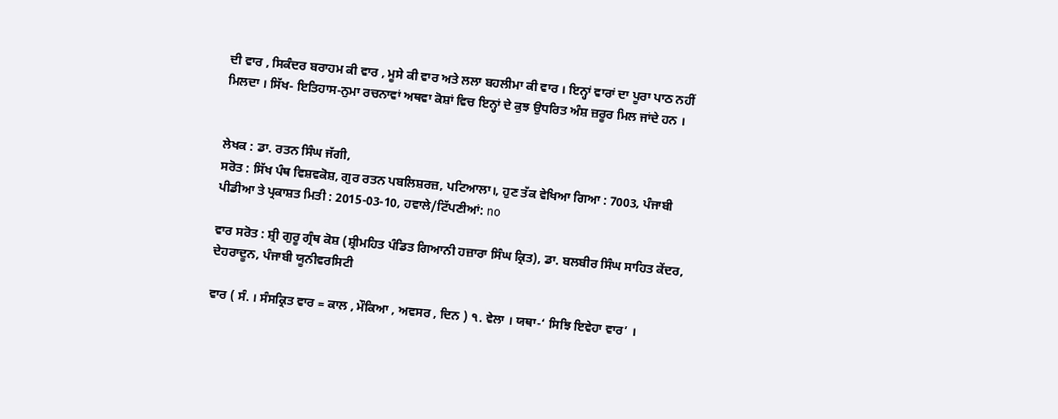ਦੀ ਵਾਰ , ਸਿਕੰਦਰ ਬਰਾਹਮ ਕੀ ਵਾਰ , ਮੂਸੇ ਕੀ ਵਾਰ ਅਤੇ ਲਲਾ ਬਹਲੀਮਾ ਕੀ ਵਾਰ । ਇਨ੍ਹਾਂ ਵਾਰਾਂ ਦਾ ਪੂਰਾ ਪਾਠ ਨਹੀਂ ਮਿਲਦਾ । ਸਿੱਖ- ਇਤਿਹਾਸ-ਨੁਮਾ ਰਚਨਾਵਾਂ ਅਥਵਾ ਕੋਸ਼ਾਂ ਵਿਚ ਇਨ੍ਹਾਂ ਦੇ ਕੁਝ ਉਧਰਿਤ ਅੰਸ਼ ਜ਼ਰੂਰ ਮਿਲ ਜਾਂਦੇ ਹਨ ।


ਲੇਖਕ : ਡਾ. ਰਤਨ ਸਿੰਘ ਜੱਗੀ,
ਸਰੋਤ : ਸਿੱਖ ਪੰਥ ਵਿਸ਼ਵਕੋਸ਼, ਗੁਰ ਰਤਨ ਪਬਲਿਸ਼ਰਜ਼, ਪਟਿਆਲਾ।, ਹੁਣ ਤੱਕ ਵੇਖਿਆ ਗਿਆ : 7003, ਪੰਜਾਬੀ ਪੀਡੀਆ ਤੇ ਪ੍ਰਕਾਸ਼ਤ ਮਿਤੀ : 2015-03-10, ਹਵਾਲੇ/ਟਿੱਪਣੀਆਂ: no

ਵਾਰ ਸਰੋਤ : ਸ਼੍ਰੀ ਗੁਰੂ ਗ੍ਰੰਥ ਕੋਸ਼ (ਸ਼੍ਰੀਮਹਿਤ ਪੰਡਿਤ ਗਿਆਨੀ ਹਜ਼ਾਰਾ ਸਿੰਘ ਕ੍ਰਿਤ), ਡਾ. ਬਲਬੀਰ ਸਿੰਘ ਸਾਹਿਤ ਕੇਂਦਰ, ਦੇਹਰਾਦੂਨ, ਪੰਜਾਬੀ ਯੂਨੀਵਰਸਿਟੀ

ਵਾਰ ( ਸੰ. । ਸੰਸਕ੍ਰਿਤ ਵਾਰ = ਕਾਲ , ਮੌਕਿਆ , ਅਵਸਰ , ਦਿਨ ) ੧. ਵੇਲਾ । ਯਥਾ-‘ ਸਿਝਿ ਇਵੇਹਾ ਵਾਰ’ ।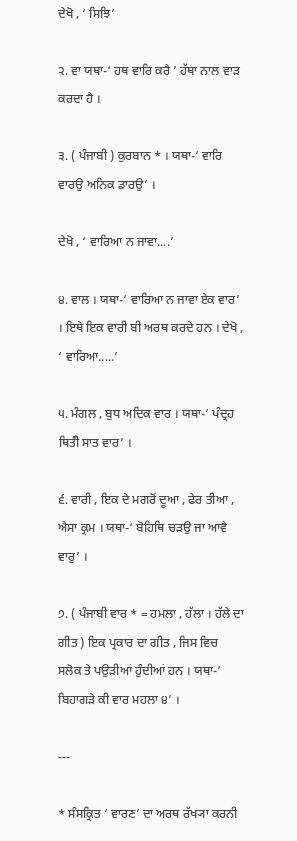ਦੇਖੋ , ‘ ਸਿਝਿ’

੨. ਵਾ ਯਥਾ-‘ ਹਥ ਵਾਰਿ ਕਰੈ ’ ਹੱਥਾ ਨਾਲ ਵਾੜ ਕਰਦਾ ਹੈ ।

੩. ( ਪੰਜਾਬੀ ) ਕੁਰਬਾਨ * । ਯਥਾ-‘ ਵਾਰਿ ਵਾਰਉ ਅਨਿਕ ਡਾਰਉ’ ।

ਦੇਖੋ , ‘ ਵਾਰਿਆ ਨ ਜਾਵਾ....’

੪. ਵਾਲ । ਯਥਾ-‘ ਵਾਰਿਆ ਨ ਜਾਵਾ ਏਕ ਵਾਰ’ । ਇਥੇ ਇਕ ਵਾਰੀ ਬੀ ਅਰਥ ਕਰਦੇ ਹਨ । ਦੇਖੋ , ‘ ਵਾਰਿਆ.....’

੫. ਮੰਗਲ , ਬੁਧ ਅਦਿਕ ਵਾਰ । ਯਥਾ-‘ ਪੰਦ੍ਰਹ ਥਿਤੰੀ ਸਾਤ ਵਾਰ’ ।

੬. ਵਾਰੀ , ਇਕ ਦੇ ਮਗਰੋਂ ਦੂਆ , ਫੇਰ ਤੀਆ , ਐਸਾ ਕ੍ਰਮ । ਯਥਾ-‘ ਬੋਹਿਥਿ ਚੜਉ ਜਾ ਆਵੈ ਵਾਰੁ’ ।

੭. ( ਪੰਜਾਬੀ ਵਾਰ * = ਹਮਲਾ , ਹੱਲਾ । ਹੱਲੇ ਦਾ ਗੀਤ ) ਇਕ ਪ੍ਰਕਾਰ ਦਾ ਗੀਤ , ਜਿਸ ਵਿਚ ਸਲੋਕ ਤੇ ਪਉੜੀਆਂ ਹੁੰਦੀਆਂ ਹਨ । ਯਥਾ-‘ ਬਿਹਾਗੜੇ ਕੀ ਵਾਰ ਮਹਲਾ ੪’ ।

---

* ਸੰਸਕ੍ਰਿਤ ‘ ਵਾਰਣ’ ਦਾ ਅਰਥ ਰੱਖ੍ਯਾ ਕਰਨੀ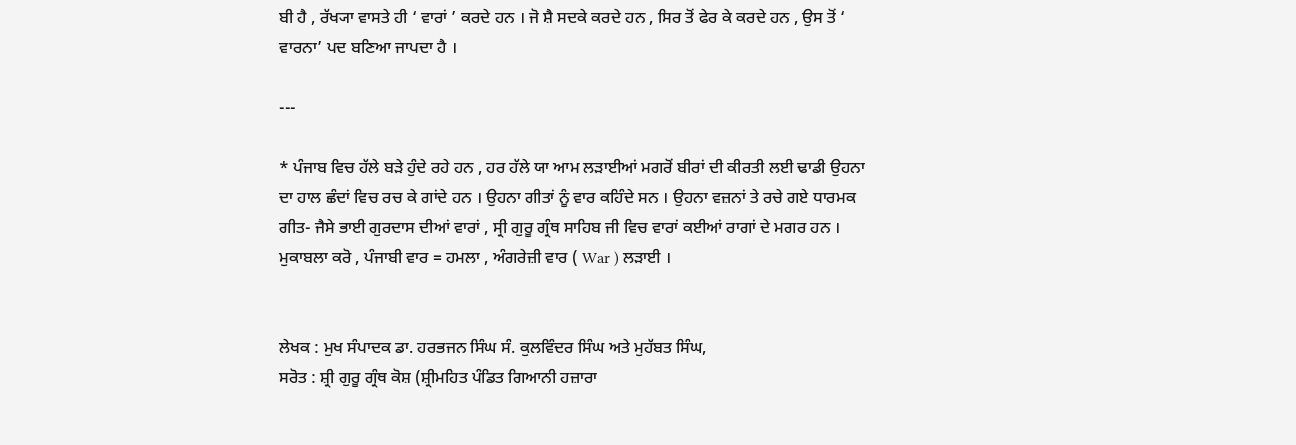ਬੀ ਹੈ , ਰੱਖ੍ਯਾ ਵਾਸਤੇ ਹੀ ‘ ਵਾਰਾਂ ’ ਕਰਦੇ ਹਨ । ਜੋ ਸ਼ੈ ਸਦਕੇ ਕਰਦੇ ਹਨ , ਸਿਰ ਤੋਂ ਫੇਰ ਕੇ ਕਰਦੇ ਹਨ , ਉਸ ਤੋਂ ‘ ਵਾਰਨਾ’ ਪਦ ਬਣਿਆ ਜਾਪਦਾ ਹੈ ।

---

* ਪੰਜਾਬ ਵਿਚ ਹੱਲੇ ਬੜੇ ਹੁੰਦੇ ਰਹੇ ਹਨ , ਹਰ ਹੱਲੇ ਯਾ ਆਮ ਲੜਾਈਆਂ ਮਗਰੋਂ ਬੀਰਾਂ ਦੀ ਕੀਰਤੀ ਲਈ ਢਾਡੀ ਉਹਨਾ ਦਾ ਹਾਲ ਛੰਦਾਂ ਵਿਚ ਰਚ ਕੇ ਗਾਂਦੇ ਹਨ । ਉਹਨਾ ਗੀਤਾਂ ਨੂੰ ਵਾਰ ਕਹਿੰਦੇ ਸਨ । ਉਹਨਾ ਵਜ਼ਨਾਂ ਤੇ ਰਚੇ ਗਏ ਧਾਰਮਕ ਗੀਤ- ਜੈਸੇ ਭਾਈ ਗੁਰਦਾਸ ਦੀਆਂ ਵਾਰਾਂ , ਸ੍ਰੀ ਗੁਰੂ ਗ੍ਰੰਥ ਸਾਹਿਬ ਜੀ ਵਿਚ ਵਾਰਾਂ ਕਈਆਂ ਰਾਗਾਂ ਦੇ ਮਗਰ ਹਨ । ਮੁਕਾਬਲਾ ਕਰੋ , ਪੰਜਾਬੀ ਵਾਰ = ਹਮਲਾ , ਅੰਗਰੇਜ਼ੀ ਵਾਰ ( War ) ਲੜਾਈ ।


ਲੇਖਕ : ਮੁਖ ਸੰਪਾਦਕ ਡਾ. ਹਰਭਜਨ ਸਿੰਘ ਸੰ. ਕੁਲਵਿੰਦਰ ਸਿੰਘ ਅਤੇ ਮੁਹੱਬਤ ਸਿੰਘ,
ਸਰੋਤ : ਸ਼੍ਰੀ ਗੁਰੂ ਗ੍ਰੰਥ ਕੋਸ਼ (ਸ਼੍ਰੀਮਹਿਤ ਪੰਡਿਤ ਗਿਆਨੀ ਹਜ਼ਾਰਾ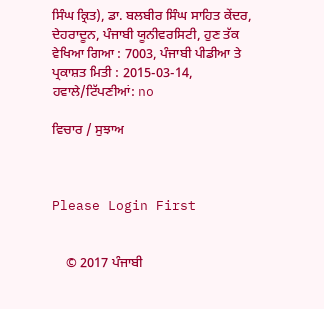ਸਿੰਘ ਕ੍ਰਿਤ), ਡਾ. ਬਲਬੀਰ ਸਿੰਘ ਸਾਹਿਤ ਕੇਂਦਰ, ਦੇਹਰਾਦੂਨ, ਪੰਜਾਬੀ ਯੂਨੀਵਰਸਿਟੀ, ਹੁਣ ਤੱਕ ਵੇਖਿਆ ਗਿਆ : 7003, ਪੰਜਾਬੀ ਪੀਡੀਆ ਤੇ ਪ੍ਰਕਾਸ਼ਤ ਮਿਤੀ : 2015-03-14, ਹਵਾਲੇ/ਟਿੱਪਣੀਆਂ: no

ਵਿਚਾਰ / ਸੁਝਾਅ



Please Login First


    © 2017 ਪੰਜਾਬੀ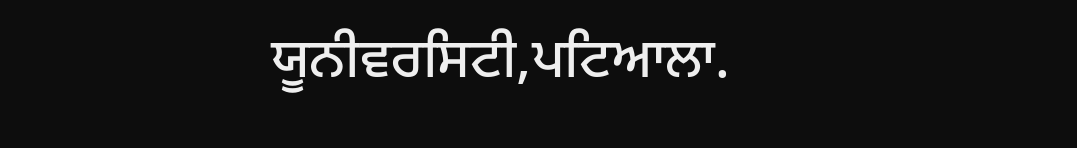ਯੂਨੀਵਰਸਿਟੀ,ਪਟਿਆਲਾ.